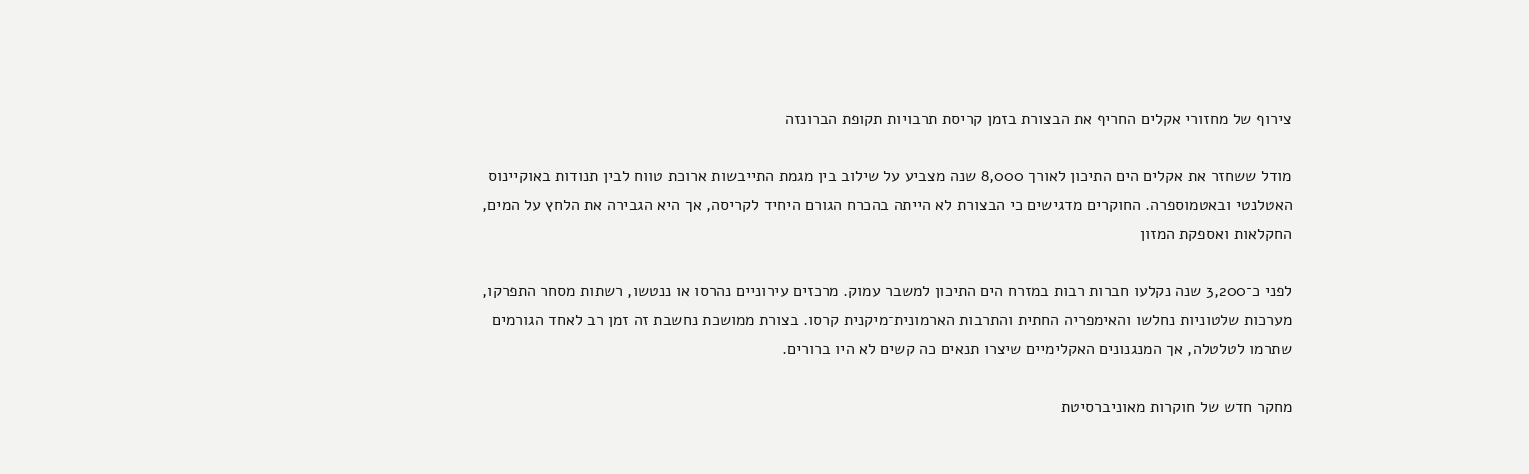צירוף של מחזורי אקלים החריף את הבצורת בזמן קריסת תרבויות תקופת הברונזה

מודל ששחזר את אקלים הים התיכון לאורך 8,000 שנה מצביע על שילוב בין מגמת התייבשות ארוכת טווח לבין תנודות באוקיינוס האטלנטי ובאטמוספרה. החוקרים מדגישים כי הבצורת לא הייתה בהכרח הגורם היחיד לקריסה, אך היא הגבירה את הלחץ על המים, החקלאות ואספקת המזון

לפני כ־3,200 שנה נקלעו חברות רבות במזרח הים התיכון למשבר עמוק. מרכזים עירוניים נהרסו או ננטשו, רשתות מסחר התפרקו, מערכות שלטוניות נחלשו והאימפריה החתית והתרבות הארמונית־מיקנית קרסו. בצורת ממושכת נחשבת זה זמן רב לאחד הגורמים שתרמו לטלטלה, אך המנגנונים האקלימיים שיצרו תנאים כה קשים לא היו ברורים.

מחקר חדש של חוקרות מאוניברסיטת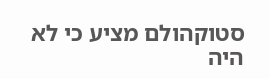סטוקהולם מציע כי לא היה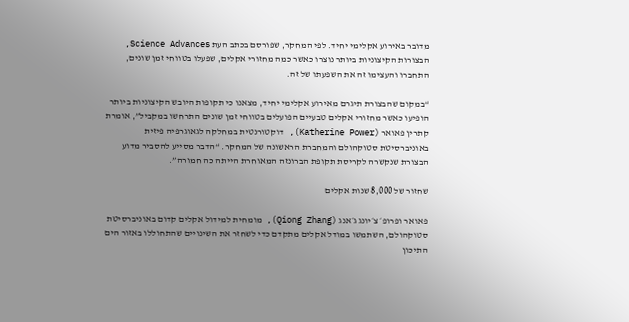מדובר באירוע אקלימי יחיד. לפי המחקר, שפורסם בכתב העת Science Advances, הבצורות הקיצוניות ביותר נוצרו כאשר כמה מחזורי אקלים, שפעלו בטווחי זמן שונים, התחברו והעצימו זה את השפעתו של זה.

“במקום שהבצורת תיגרם מאירוע אקלימי יחיד, מצאנו כי תקופות היובש הקיצוניות ביותר הופיעו כאשר מחזורי אקלים טבעיים הפועלים בטווחי זמן שונים התרחשו במקביל”, אומרת קתרין פאואר (Katherine Power), דוקטורנטית במחלקה לגאוגרפיה פיזית באוניברסיטת סטוקהולם והמחברת הראשונה של המחקר. “הדבר מסייע להסביר מדוע הבצורת שנקשרה לקריסת תקופת הברונזה המאוחרת הייתה כה חמורה”.

שחזור של 8,000 שנות אקלים

פאואר ופרופ׳ צ׳יונג ג׳אנג (Qiong Zhang), מומחית למידול אקלים קדום באוניברסיטת סטוקהולם, השתמשו במודל אקלים מתקדם כדי לשחזר את השינויים שהתחוללו באזור הים התיכון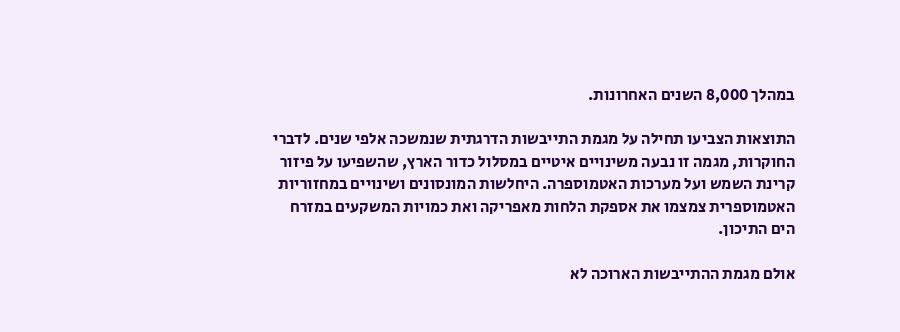במהלך 8,000 השנים האחרונות.

התוצאות הצביעו תחילה על מגמת התייבשות הדרגתית שנמשכה אלפי שנים. לדברי החוקרות, מגמה זו נבעה משינויים איטיים במסלול כדור הארץ, שהשפיעו על פיזור קרינת השמש ועל מערכות האטמוספרה. היחלשות המונסונים ושינויים במחזוריות האטמוספרית צמצמו את אספקת הלחות מאפריקה ואת כמויות המשקעים במזרח הים התיכון.

אולם מגמת ההתייבשות הארוכה לא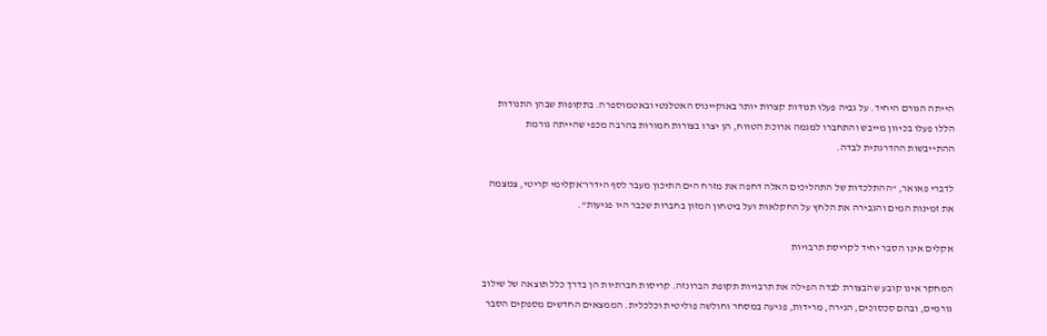הייתה הגורם היחיד. על גביה פעלו תנודות קצרות יותר באוקיינוס האטלנטי ובאטמוספרה. בתקופות שבהן התנודות הללו פעלו בכיוון מייבש והתחברו למגמה ארוכת הטווח, הן יצרו בצורות חמורות בהרבה מכפי שהייתה גורמת ההתייבשות ההדרגתית לבדה.

לדברי פאואר, “ההתלכדות של התהליכים האלה דחפה את מזרח הים התיכון מעבר לסף הידרו־אקלימי קריטי, צמצמה את זמינות המים והגבירה את הלחץ על החקלאות ועל ביטחון המזון בחברות שכבר היו פגיעות”.

אקלים אינו הסבר יחיד לקריסת תרבויות

המחקר אינו קובע שהבצורת לבדה הפילה את תרבויות תקופת הברונזה. קריסות חברתיות הן בדרך כלל תוצאה של שילוב גורמים, ובהם סכסוכים, הגירה, מרידות, פגיעה במסחר וחולשה פוליטית וכלכלית. הממצאים החדשים מספקים הסבר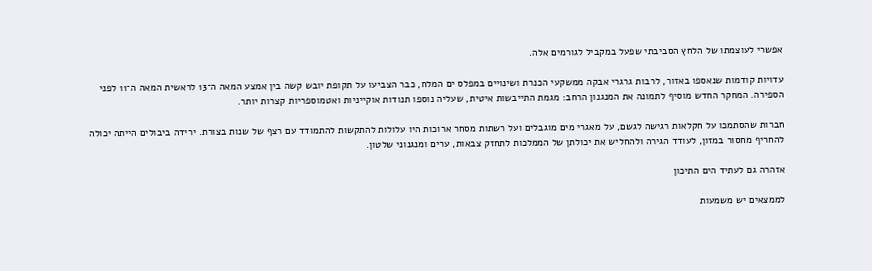אפשרי לעוצמתו של הלחץ הסביבתי שפעל במקביל לגורמים אלה.

עדויות קודמות שנאספו באזור, לרבות גרגרי אבקה ממשקעי הכנרת ושינויים במפלס ים המלח, כבר הצביעו על תקופת יובש קשה בין אמצע המאה ה־13 לראשית המאה ה־11 לפני הספירה. המחקר החדש מוסיף לתמונה את המנגנון הרחב: מגמת התייבשות איטית, שעליה נוספו תנודות אוקייניות ואטמוספריות קצרות יותר.

חברות שהסתמכו על חקלאות רגישה לגשם, על מאגרי מים מוגבלים ועל רשתות מסחר ארוכות היו עלולות להתקשות להתמודד עם רצף של שנות בצורת. ירידה ביבולים הייתה יכולה להחריף מחסור במזון, לעודד הגירה ולהחליש את יכולתן של הממלכות לתחזק צבאות, ערים ומנגנוני שלטון.

אזהרה גם לעתיד הים התיכון

לממצאים יש משמעות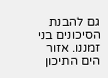גם להבנת הסיכונים בני זמננו. אזור הים התיכון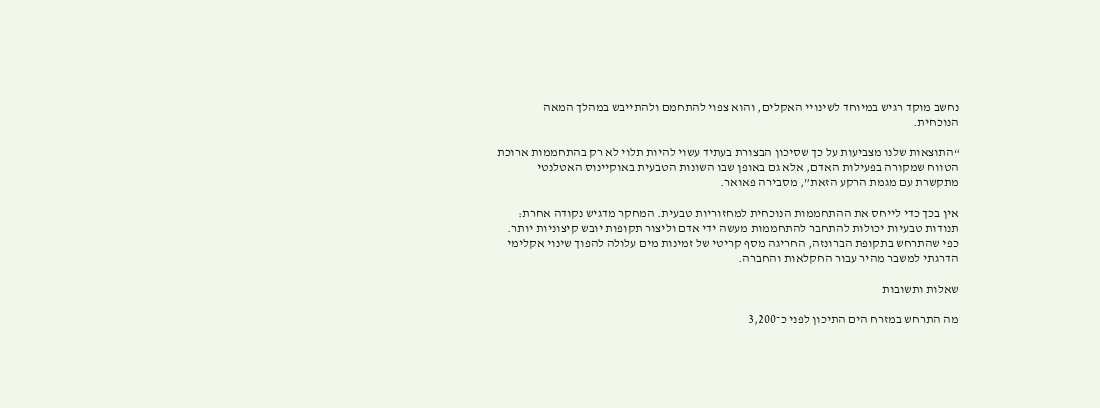נחשב מוקד רגיש במיוחד לשינויי האקלים, והוא צפוי להתחמם ולהתייבש במהלך המאה הנוכחית.

“התוצאות שלנו מצביעות על כך שסיכון הבצורת בעתיד עשוי להיות תלוי לא רק בהתחממות ארוכת הטווח שמקורה בפעילות האדם, אלא גם באופן שבו השונות הטבעית באוקיינוס האטלנטי מתקשרת עם מגמת הרקע הזאת”, מסבירה פאואר.

אין בכך כדי לייחס את ההתחממות הנוכחית למחזוריות טבעית. המחקר מדגיש נקודה אחרת: תנודות טבעיות יכולות להתחבר להתחממות מעשה ידי אדם וליצור תקופות יובש קיצוניות יותר. כפי שהתרחש בתקופת הברונזה, החריגה מסף קריטי של זמינות מים עלולה להפוך שינוי אקלימי הדרגתי למשבר מהיר עבור החקלאות והחברה.

שאלות ותשובות

מה התרחש במזרח הים התיכון לפני כ־3,200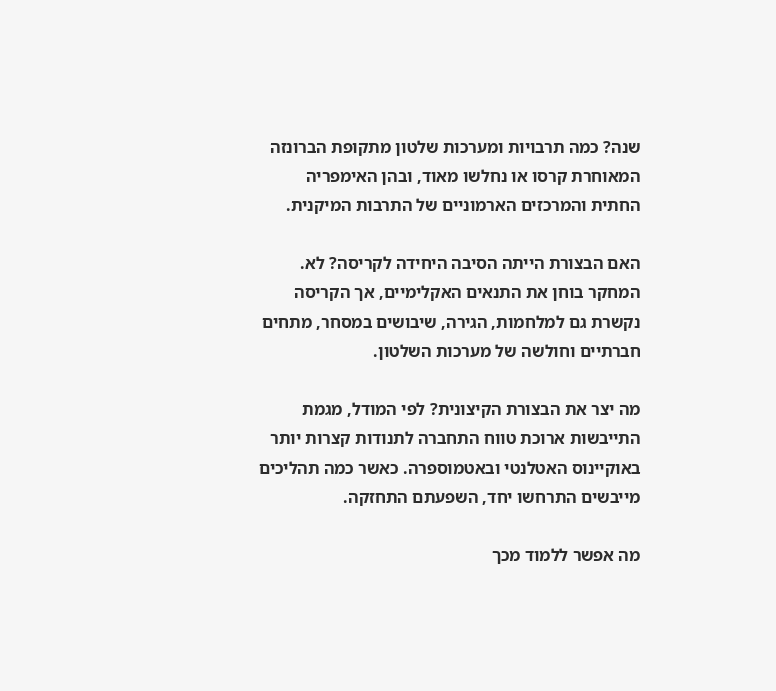שנה? כמה תרבויות ומערכות שלטון מתקופת הברונזה המאוחרת קרסו או נחלשו מאוד, ובהן האימפריה החתית והמרכזים הארמוניים של התרבות המיקנית.

האם הבצורת הייתה הסיבה היחידה לקריסה? לא. המחקר בוחן את התנאים האקלימיים, אך הקריסה נקשרת גם למלחמות, הגירה, שיבושים במסחר, מתחים חברתיים וחולשה של מערכות השלטון.

מה יצר את הבצורת הקיצונית? לפי המודל, מגמת התייבשות ארוכת טווח התחברה לתנודות קצרות יותר באוקיינוס האטלנטי ובאטמוספרה. כאשר כמה תהליכים מייבשים התרחשו יחד, השפעתם התחזקה.

מה אפשר ללמוד מכך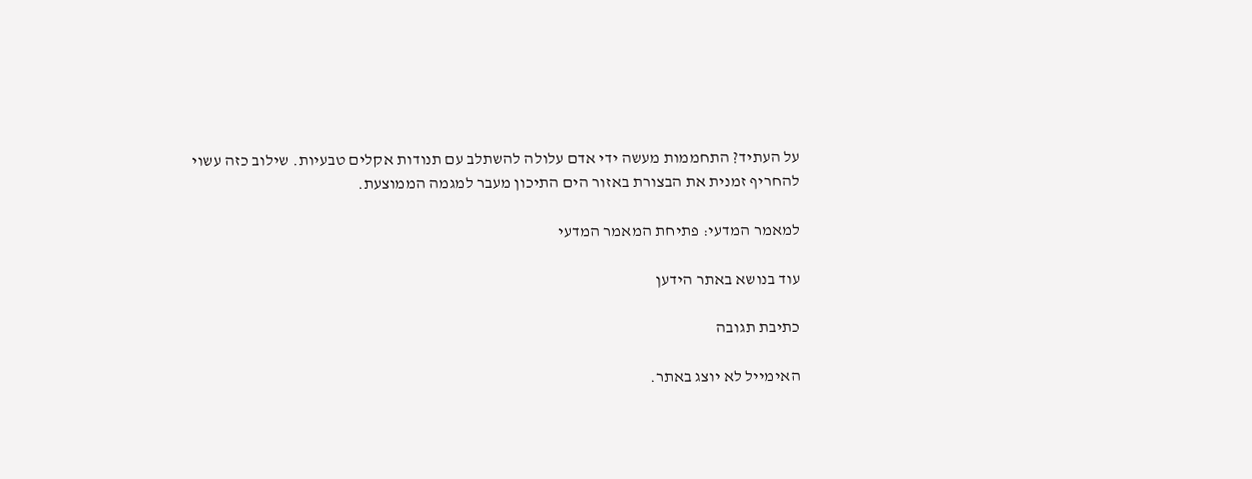על העתיד? התחממות מעשה ידי אדם עלולה להשתלב עם תנודות אקלים טבעיות. שילוב כזה עשוי להחריף זמנית את הבצורת באזור הים התיכון מעבר למגמה הממוצעת.

למאמר המדעי: פתיחת המאמר המדעי

עוד בנושא באתר הידען

כתיבת תגובה

האימייל לא יוצג באתר.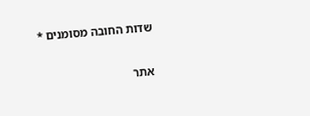שדות החובה מסומנים *

אתר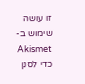זו עושה שימוש ב-Akismet כדי לסנן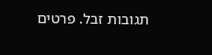תגובות זבל. פרטים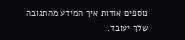נוספים אודות איך המידע מהתגובה שלך יעובד.